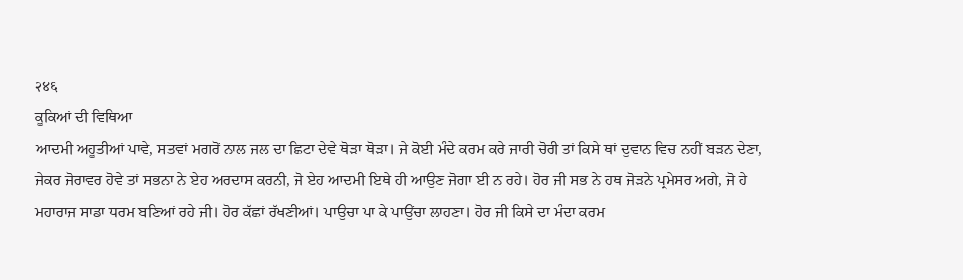२४६
ਕੂਕਿਆਂ ਦੀ ਵਿਥਿਆ
ਆਦਮੀ ਅਹੂਤੀਆਂ ਪਾਵੇ, ਸਤਵਾਂ ਮਗਰੋਂ ਨਾਲ ਜਲ ਦਾ ਛਿਟਾ ਦੇਵੇ ਥੋੜਾ ਥੋੜਾ। ਜੇ ਕੋਈ ਮੰਦੇ ਕਰਮ ਕਰੇ ਜਾਰੀ ਚੋਰੀ ਤਾਂ ਕਿਸੇ ਥਾਂ ਦੁਵਾਨ ਵਿਚ ਨਹੀਂ ਬੜਨ ਦੇਣਾ, ਜੇਕਰ ਜੋਰਾਵਰ ਹੋਵੇ ਤਾਂ ਸਭਨਾ ਨੇ ਏਹ ਅਰਦਾਸ ਕਰਨੀ, ਜੋ ਏਹ ਆਦਮੀ ਇਥੇ ਹੀ ਆਉਣ ਜੋਗਾ ਈ ਨ ਰਹੇ। ਹੋਰ ਜੀ ਸਭ ਨੇ ਹਥ ਜੋੜਨੇ ਪ੍ਰਮੇਸਰ ਅਗੇ, ਜੋ ਹੇ ਮਹਾਰਾਜ ਸਾਡਾ ਧਰਮ ਬਣਿਆਂ ਰਹੇ ਜੀ। ਹੋਰ ਕੱਛਾਂ ਰੱਖਣੀਆਂ। ਪਾਉਚਾ ਪਾ ਕੇ ਪਾਉਂਚਾ ਲਾਹਣਾ। ਹੋਰ ਜੀ ਕਿਸੇ ਦਾ ਮੰਦਾ ਕਰਮ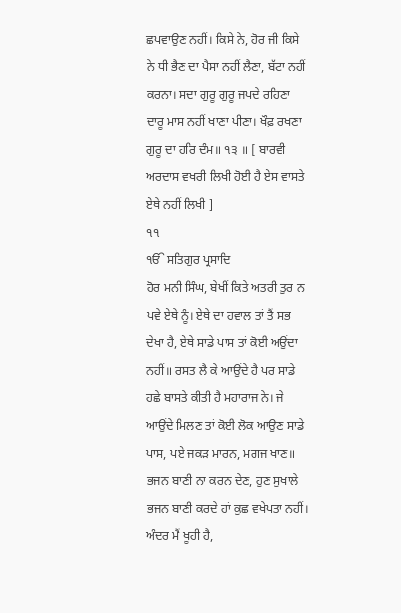ਛਪਵਾਉਣ ਨਹੀਂ। ਕਿਸੇ ਨੇ, ਹੋਰ ਜੀ ਕਿਸੇ ਨੇ ਧੀ ਭੈਣ ਦਾ ਪੈਸਾ ਨਹੀਂ ਲੈਣਾ, ਬੱਟਾ ਨਹੀਂ ਕਰਨਾ। ਸਦਾ ਗੁਰੂ ਗੁਰੂ ਜਪਦੇ ਰਹਿਣਾ ਦਾਰੂ ਮਾਸ ਨਹੀਂ ਖਾਣਾ ਪੀਣਾ। ਖੌਫ਼ ਰਖਣਾ ਗੁਰੂ ਦਾ ਹਰਿ ਦੰਮ॥ ੧੩ ॥ [ ਬਾਰਵੀ ਅਰਦਾਸ ਵਖਰੀ ਲਿਖੀ ਹੋਈ ਹੈ ਏਸ ਵਾਸਤੇ ਏਥੇ ਨਹੀਂ ਲਿਖੀ ]
੧੧
ੴ ਸਤਿਗੁਰ ਪ੍ਰਸਾਦਿ
ਹੋਰ ਮਨੀ ਸਿੰਘ, ਬੇਖੀਂ ਕਿਤੇ ਅਤਰੀ ਤੁਰ ਨ ਪਵੇ ਏਥੇ ਨੂੰ। ਏਥੇ ਦਾ ਹਵਾਲ ਤਾਂ ਤੈਂ ਸਭ ਦੇਖਾ ਹੈ, ਏਥੇ ਸਾਡੇ ਪਾਸ ਤਾਂ ਕੋਈ ਅਉਂਦਾ ਨਹੀਂ॥ ਰਸਤ ਲੈ ਕੇ ਆਉਂਦੇ ਹੈ ਪਰ ਸਾਡੇ ਹਛੇ ਬਾਸਤੇ ਕੀਤੀ ਹੈ ਮਹਾਰਾਜ ਨੇ। ਜੇ ਆਉਂਦੇ ਮਿਲਣ ਤਾਂ ਕੋਈ ਲੋਕ ਆਉਣ ਸਾਡੇ ਪਾਸ, ਪਏ ਜਕੜ ਮਾਰਨ, ਮਗਜ ਖਾਣ॥ ਭਜਨ ਬਾਣੀ ਨਾ ਕਰਨ ਦੇਣ, ਹੁਣ ਸੁਖਾਲੇ ਭਜਨ ਬਾਣੀ ਕਰਦੇ ਹਾਂ ਕੁਛ ਵਖੇਪਤਾ ਨਹੀਂ। ਅੰਦਰ ਮੈਂ ਖੂਹੀ ਹੈ,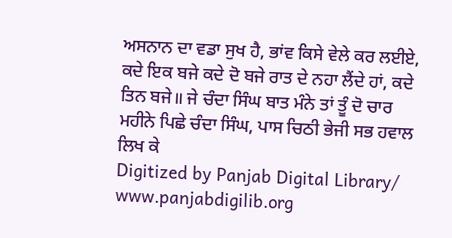ਅਸਨਾਨ ਦਾ ਵਡਾ ਸੁਖ ਹੈ, ਭਾਂਵ ਕਿਸੇ ਵੇਲੇ ਕਰ ਲਈਏ, ਕਦੇ ਇਕ ਬਜੇ ਕਦੇ ਦੋ ਬਜੇ ਰਾਤ ਦੇ ਨਹਾ ਲੈਂਦੇ ਹਾਂ, ਕਦੇ ਤਿਨ ਬਜੇ॥ ਜੇ ਚੰਦਾ ਸਿੰਘ ਬਾਤ ਮੰਨੇ ਤਾਂ ਤੂੰ ਦੋ ਚਾਰ ਮਹੀਨੇ ਪਿਛੇ ਚੰਦਾ ਸਿੰਘ, ਪਾਸ ਚਿਠੀ ਭੇਜੀ ਸਭ ਹਵਾਲ ਲਿਖ ਕੇ
Digitized by Panjab Digital Library/ www.panjabdigilib.org